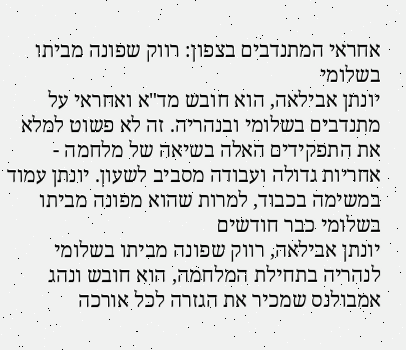אחראי המתנדבים בצפון: רווק שפונה מביתו בשלומי
יונתן אבילאה, הוא חובש מד"א ואחראי על מתנדבים בשלומי ובנהריה. זה לא פשוט למלא את התפקידים האלה בשיאה של מלחמה - אחריות גדולה ועבודה מסביב לשעון. יונתן עמוד במשימה בכבוד, למרות שהוא מפונה מביתו בשלומי כבר חודשים
יונתן אבילאה, רווק שפונה מביתו בשלומי לנהריה בתחילת המלחמה, הוא חובש ונהג אמבולנס שמכיר את הגזרה לכל אורכה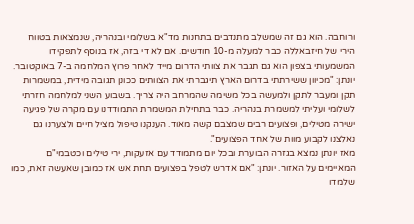ורוחבה. הוא גם זה שמשלב מתנדבים בתחנות מד"א בשלומי ובנהריה, שנמצאות בטווח הירי של חיזבאללה כבר למעלה מ-10 חודשים. אם לא די בזה, אז בנוסף לתפקידו המשמעותי בצפון הוא גם תגבר את צוותי הדרום מייד לאחר פרוץ המלחמה ב-7 באוקטובר.
יונתן: "מכיוון ששירתתי בדרום הארץ תיגברתי את הצוותים ככונן תגובה מידית, במשמרות תקן ומעבר לתקן ולמעשה בכל משימה שהמרחב היה צריך. בשבוע השני למלחמה חזרתי לשלומי ועליתי למשמרת בנהריה. כבר בתחילת המשמרת התמודדנו עם מקרה של פגיעה ישירה מטילים, ופצועים רבים שמצבם קשה מאוד. הענקנו טיפול מציל חיים ולצערנו גם נאלצנו לקבוע מוות של אחד הפצועים".
מאז יונתן נמצא בגזרה הבוערת ובכל יום מתמודד עם אזעקות, ירי טילים וכטבמי"ם המאיימים על האזור. יונתן: "אם אדרש לטפל בפצועים תחת אש אז כמובן שאעשה זאת, כמו שלמדו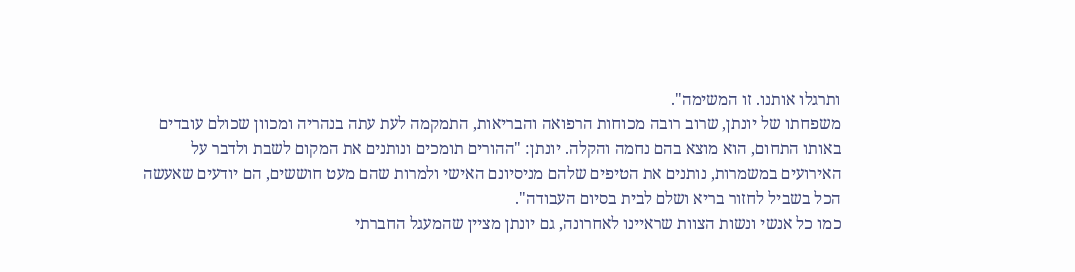ותרגלו אותנו. זו המשימה".
משפחתו של יונתן, שרוב רובה מכוחות הרפואה והבריאות, התמקמה לעת עתה בנהריה ומכוון שכולם עובדים באותו התחום, הוא מוצא בהם נחמה והקלה. יונתן: "ההורים תומכים ונותנים את המקום לשבת ולדבר על האירועים במשמרות, נותנים את הטיפים שלהם מניסיונם האישי ולמרות שהם מעט חוששים, הם יודעים שאעשה הכל בשביל לחזור בריא ושלם לבית בסיום העבודה".
כמו כל אנשי ונשות הצוות שראיינו לאחרונה, גם יונתן מציין שהמעגל החברתי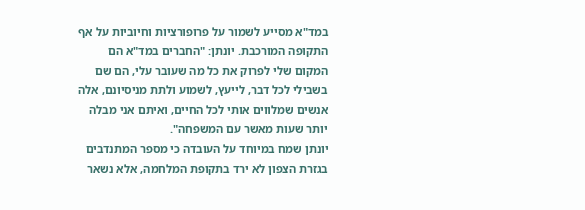במד"א מסייע לשמור על פרופורציות וחיוביות על אף התקופה המורכבת. יונתן: "החברים במד"א הם המקום שלי לפרוק את כל מה שעובר עלי, הם שם בשבילי לכל דבר, לייעץ, לשמוע ולתת מניסיונם, אלה אנשים שמלווים אותי לכל החיים, ואיתם אני מבלה יותר שעות מאשר עם המשפחה".
יונתן שמח במיוחד על העובדה כי מספר המתנדבים בגזרת הצפון לא ירד בתקופת המלחמה, אלא נשאר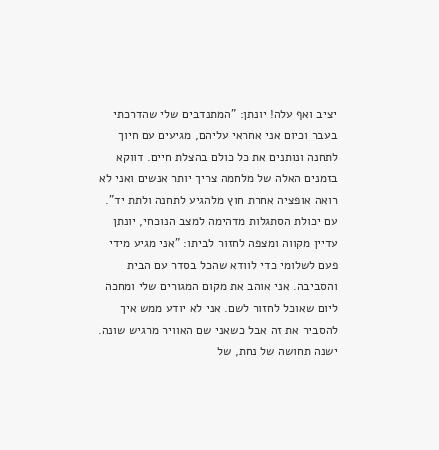יציב ואף עלה! יונתן: "המתנדבים שלי שהדרכתי בעבר וכיום אני אחראי עליהם, מגיעים עם חיוך לתחנה ונותנים את כל כולם בהצלת חיים. דווקא בזמנים האלה של מלחמה צריך יותר אנשים ואני לא רואה אופציה אחרת חוץ מלהגיע לתחנה ולתת יד".
עם יכולת הסתגלות מדהימה למצב הנוכחי, יונתן עדיין מקווה ומצפה לחזור לביתו: "אני מגיע מידי פעם לשלומי כדי לוודא שהכל בסדר עם הבית והסביבה. אני אוהב את מקום המגורים שלי ומחכה ליום שאוכל לחזור לשם. אני לא יודע ממש איך להסביר את זה אבל כשאני שם האוויר מרגיש שונה. ישנה תחושה של נחת, של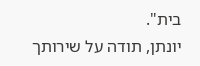בית".
יונתן, תודה על שירותך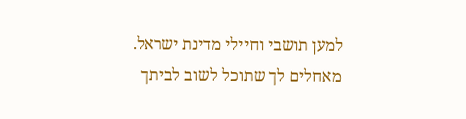למען תושבי וחיילי מדינת ישראל. מאחלים לך שתוכל לשוב לביתך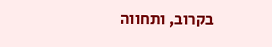בקרוב, ותחווה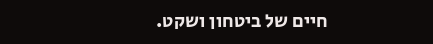חיים של ביטחון ושקט.